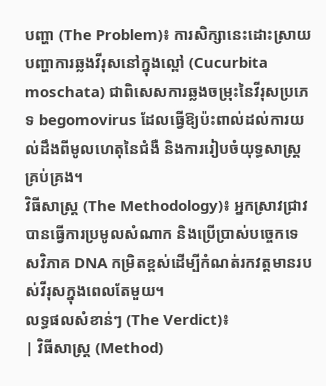បញ្ហា (The Problem)៖ ការសិក្សានេះដោះស្រាយបញ្ហាការឆ្លងវីរុសនៅក្នុងល្ពៅ (Cucurbita moschata) ជាពិសេសការឆ្លងចម្រុះនៃវីរុសប្រភេទ begomovirus ដែលធ្វើឱ្យប៉ះពាល់ដល់ការយល់ដឹងពីមូលហេតុនៃជំងឺ និងការរៀបចំយុទ្ធសាស្ត្រគ្រប់គ្រង។
វិធីសាស្ត្រ (The Methodology)៖ អ្នកស្រាវជ្រាវបានធ្វើការប្រមូលសំណាក និងប្រើប្រាស់បច្ចេកទេសវិភាគ DNA កម្រិតខ្ពស់ដើម្បីកំណត់រកវត្តមានរបស់វីរុសក្នុងពេលតែមួយ។
លទ្ធផលសំខាន់ៗ (The Verdict)៖
| វិធីសាស្ត្រ (Method)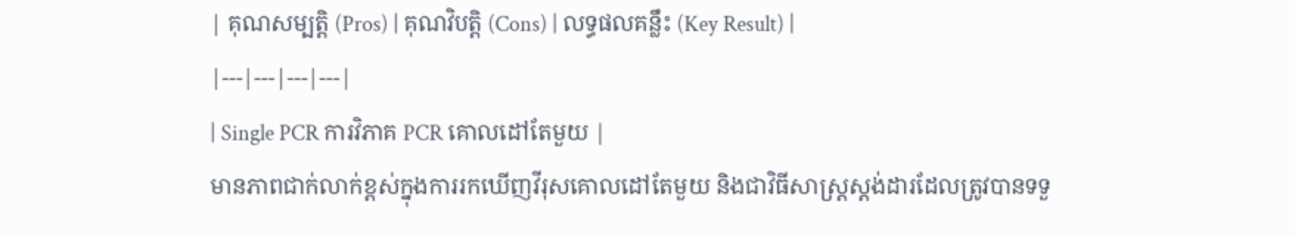| គុណសម្បត្តិ (Pros) | គុណវិបត្តិ (Cons) | លទ្ធផលគន្លឹះ (Key Result) |
|---|---|---|---|
| Single PCR ការវិភាគ PCR គោលដៅតែមួយ |
មានភាពជាក់លាក់ខ្ពស់ក្នុងការរកឃើញវីរុសគោលដៅតែមួយ និងជាវិធីសាស្ត្រស្តង់ដារដែលត្រូវបានទទួ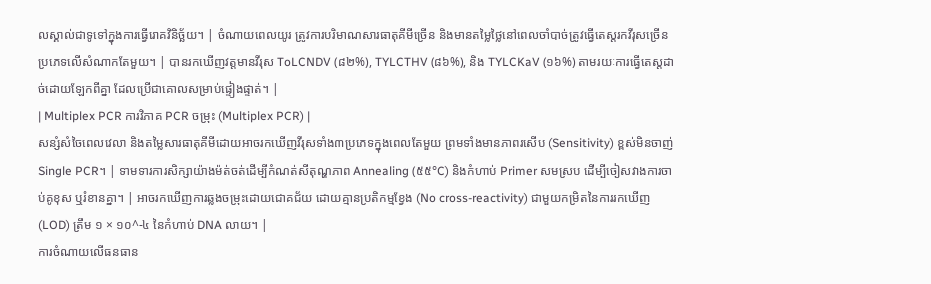លស្គាល់ជាទូទៅក្នុងការធ្វើរោគវិនិច្ឆ័យ។ | ចំណាយពេលយូរ ត្រូវការបរិមាណសារធាតុគីមីច្រើន និងមានតម្លៃថ្លៃនៅពេលចាំបាច់ត្រូវធ្វើតេស្តរកវីរុសច្រើនប្រភេទលើសំណាកតែមួយ។ | បានរកឃើញវត្តមានវីរុស ToLCNDV (៨២%), TYLCTHV (៨៦%), និង TYLCKaV (១៦%) តាមរយៈការធ្វើតេស្តដាច់ដោយឡែកពីគ្នា ដែលប្រើជាគោលសម្រាប់ផ្ទៀងផ្ទាត់។ |
| Multiplex PCR ការវិភាគ PCR ចម្រុះ (Multiplex PCR) |
សន្សំសំចៃពេលវេលា និងតម្លៃសារធាតុគីមីដោយអាចរកឃើញវីរុសទាំង៣ប្រភេទក្នុងពេលតែមួយ ព្រមទាំងមានភាពរសើប (Sensitivity) ខ្ពស់មិនចាញ់ Single PCR។ | ទាមទារការសិក្សាយ៉ាងម៉ត់ចត់ដើម្បីកំណត់សីតុណ្ហភាព Annealing (៥៥°C) និងកំហាប់ Primer សមស្រប ដើម្បីចៀសវាងការចាប់គូខុស ឬរំខានគ្នា។ | អាចរកឃើញការឆ្លងចម្រុះដោយជោគជ័យ ដោយគ្មានប្រតិកម្មខ្វែង (No cross-reactivity) ជាមួយកម្រិតនៃការរកឃើញ (LOD) ត្រឹម ១ × ១០^-៤ នៃកំហាប់ DNA លាយ។ |
ការចំណាយលើធនធាន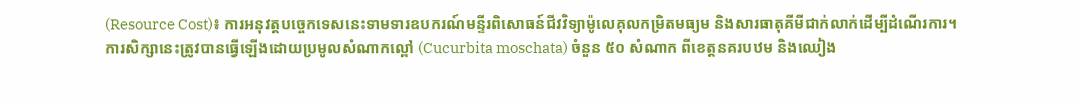(Resource Cost)៖ ការអនុវត្តបច្ចេកទេសនេះទាមទារឧបករណ៍មន្ទីរពិសោធន៍ជីវវិទ្យាម៉ូលេគុលកម្រិតមធ្យម និងសារធាតុគីមីជាក់លាក់ដើម្បីដំណើរការ។
ការសិក្សានេះត្រូវបានធ្វើឡើងដោយប្រមូលសំណាកល្ពៅ (Cucurbita moschata) ចំនួន ៥០ សំណាក ពីខេត្តនគរបឋម និងឈៀង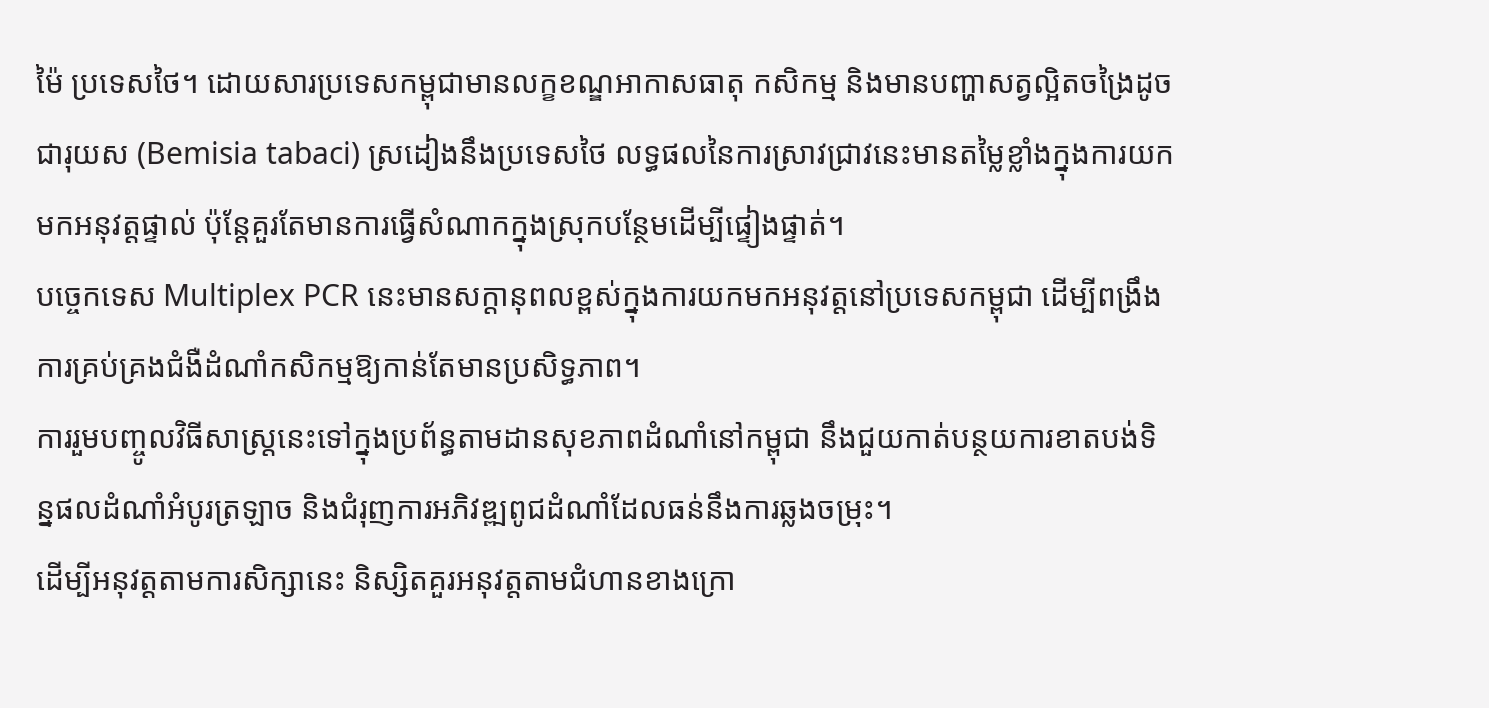ម៉ៃ ប្រទេសថៃ។ ដោយសារប្រទេសកម្ពុជាមានលក្ខខណ្ឌអាកាសធាតុ កសិកម្ម និងមានបញ្ហាសត្វល្អិតចង្រៃដូចជារុយស (Bemisia tabaci) ស្រដៀងនឹងប្រទេសថៃ លទ្ធផលនៃការស្រាវជ្រាវនេះមានតម្លៃខ្លាំងក្នុងការយកមកអនុវត្តផ្ទាល់ ប៉ុន្តែគួរតែមានការធ្វើសំណាកក្នុងស្រុកបន្ថែមដើម្បីផ្ទៀងផ្ទាត់។
បច្ចេកទេស Multiplex PCR នេះមានសក្តានុពលខ្ពស់ក្នុងការយកមកអនុវត្តនៅប្រទេសកម្ពុជា ដើម្បីពង្រឹងការគ្រប់គ្រងជំងឺដំណាំកសិកម្មឱ្យកាន់តែមានប្រសិទ្ធភាព។
ការរួមបញ្ចូលវិធីសាស្ត្រនេះទៅក្នុងប្រព័ន្ធតាមដានសុខភាពដំណាំនៅកម្ពុជា នឹងជួយកាត់បន្ថយការខាតបង់ទិន្នផលដំណាំអំបូរត្រឡាច និងជំរុញការអភិវឌ្ឍពូជដំណាំដែលធន់នឹងការឆ្លងចម្រុះ។
ដើម្បីអនុវត្តតាមការសិក្សានេះ និស្សិតគួរអនុវត្តតាមជំហានខាងក្រោ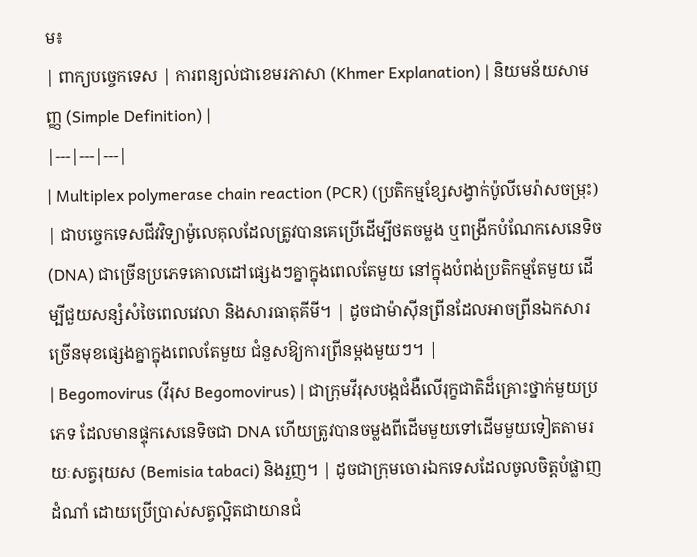ម៖
| ពាក្យបច្ចេកទេស | ការពន្យល់ជាខេមរភាសា (Khmer Explanation) | និយមន័យសាមញ្ញ (Simple Definition) |
|---|---|---|
| Multiplex polymerase chain reaction (PCR) (ប្រតិកម្មខ្សែសង្វាក់ប៉ូលីមេរ៉ាសចម្រុះ) | ជាបច្ចេកទេសជីវវិទ្យាម៉ូលេគុលដែលត្រូវបានគេប្រើដើម្បីថតចម្លង ឬពង្រីកបំណែកសេនេទិច (DNA) ជាច្រើនប្រភេទគោលដៅផ្សេងៗគ្នាក្នុងពេលតែមួយ នៅក្នុងបំពង់ប្រតិកម្មតែមួយ ដើម្បីជួយសន្សំសំចៃពេលវេលា និងសារធាតុគីមី។ | ដូចជាម៉ាស៊ីនព្រីនដែលអាចព្រីនឯកសារច្រើនមុខផ្សេងគ្នាក្នុងពេលតែមួយ ជំនួសឱ្យការព្រីនម្តងមួយៗ។ |
| Begomovirus (វីរុស Begomovirus) | ជាក្រុមវីរុសបង្កជំងឺលើរុក្ខជាតិដ៏គ្រោះថ្នាក់មួយប្រភេទ ដែលមានផ្ទុកសេនេទិចជា DNA ហើយត្រូវបានចម្លងពីដើមមួយទៅដើមមួយទៀតតាមរយៈសត្វរុយស (Bemisia tabaci) និងរួញ។ | ដូចជាក្រុមចោរឯកទេសដែលចូលចិត្តបំផ្លាញដំណាំ ដោយប្រើប្រាស់សត្វល្អិតជាយានជំ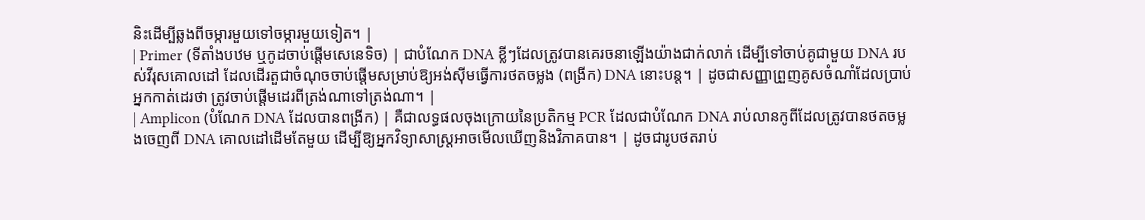និះដើម្បីឆ្លងពីចម្ការមួយទៅចម្ការមួយទៀត។ |
| Primer (ទីតាំងបឋម ឬកូដចាប់ផ្តើមសេនេទិច) | ជាបំណែក DNA ខ្លីៗដែលត្រូវបានគេរចនាឡើងយ៉ាងជាក់លាក់ ដើម្បីទៅចាប់គូជាមួយ DNA របស់វីរុសគោលដៅ ដែលដើរតួជាចំណុចចាប់ផ្តើមសម្រាប់ឱ្យអង់ស៊ីមធ្វើការថតចម្លង (ពង្រីក) DNA នោះបន្ត។ | ដូចជាសញ្ញាព្រួញគូសចំណាំដែលប្រាប់អ្នកកាត់ដេរថា ត្រូវចាប់ផ្តើមដេរពីត្រង់ណាទៅត្រង់ណា។ |
| Amplicon (បំណែក DNA ដែលបានពង្រីក) | គឺជាលទ្ធផលចុងក្រោយនៃប្រតិកម្ម PCR ដែលជាបំណែក DNA រាប់លានកូពីដែលត្រូវបានថតចម្លងចេញពី DNA គោលដៅដើមតែមួយ ដើម្បីឱ្យអ្នកវិទ្យាសាស្ត្រអាចមើលឃើញនិងវិភាគបាន។ | ដូចជារូបថតរាប់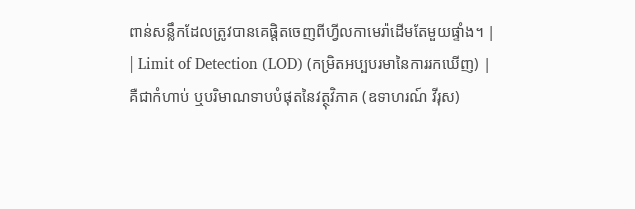ពាន់សន្លឹកដែលត្រូវបានគេផ្តិតចេញពីហ្វីលកាមេរ៉ាដើមតែមួយផ្ទាំង។ |
| Limit of Detection (LOD) (កម្រិតអប្បបរមានៃការរកឃើញ) | គឺជាកំហាប់ ឬបរិមាណទាបបំផុតនៃវត្ថុវិភាគ (ឧទាហរណ៍ វីរុស)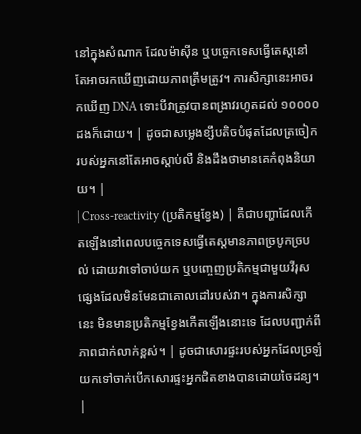នៅក្នុងសំណាក ដែលម៉ាស៊ីន ឬបច្ចេកទេសធ្វើតេស្តនៅតែអាចរកឃើញដោយភាពត្រឹមត្រូវ។ ការសិក្សានេះអាចរកឃើញ DNA ទោះបីវាត្រូវបានពង្រាវរហូតដល់ ១០០០០ ដងក៏ដោយ។ | ដូចជាសម្លេងខ្សឹបតិចបំផុតដែលត្រចៀករបស់អ្នកនៅតែអាចស្តាប់លឺ និងដឹងថាមានគេកំពុងនិយាយ។ |
| Cross-reactivity (ប្រតិកម្មខ្វែង) | គឺជាបញ្ហាដែលកើតឡើងនៅពេលបច្ចេកទេសធ្វើតេស្តមានភាពច្របូកច្របល់ ដោយវាទៅចាប់យក ឬបញ្ចេញប្រតិកម្មជាមួយវីរុសផ្សេងដែលមិនមែនជាគោលដៅរបស់វា។ ក្នុងការសិក្សានេះ មិនមានប្រតិកម្មខ្វែងកើតឡើងនោះទេ ដែលបញ្ជាក់ពីភាពជាក់លាក់ខ្ពស់។ | ដូចជាសោរផ្ទះរបស់អ្នកដែលច្រឡំយកទៅចាក់បើកសោរផ្ទះអ្នកជិតខាងបានដោយចៃដន្យ។ |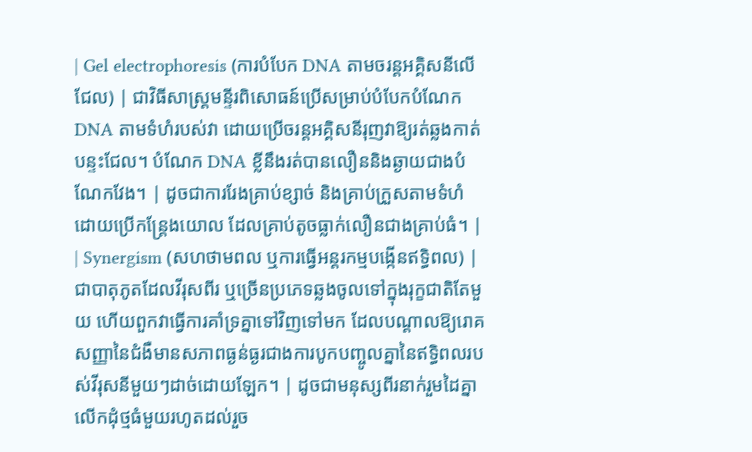| Gel electrophoresis (ការបំបែក DNA តាមចរន្តអគ្គិសនីលើជែល) | ជាវិធីសាស្ត្រមន្ទីរពិសោធន៍ប្រើសម្រាប់បំបែកបំណែក DNA តាមទំហំរបស់វា ដោយប្រើចរន្តអគ្គិសនីរុញវាឱ្យរត់ឆ្លងកាត់បន្ទះជែល។ បំណែក DNA ខ្លីនឹងរត់បានលឿននិងឆ្ងាយជាងបំណែកវែង។ | ដូចជាការរែងគ្រាប់ខ្សាច់ និងគ្រាប់ក្រួសតាមទំហំ ដោយប្រើកន្ត្រែងយោល ដែលគ្រាប់តូចធ្លាក់លឿនជាងគ្រាប់ធំ។ |
| Synergism (សហថាមពល ឬការធ្វើអន្តរកម្មបង្កើនឥទ្ធិពល) | ជាបាតុភូតដែលវីរុសពីរ ឬច្រើនប្រភេទឆ្លងចូលទៅក្នុងរុក្ខជាតិតែមួយ ហើយពួកវាធ្វើការគាំទ្រគ្នាទៅវិញទៅមក ដែលបណ្តាលឱ្យរោគសញ្ញានៃជំងឺមានសភាពធ្ងន់ធ្ងរជាងការបូកបញ្ចូលគ្នានៃឥទ្ធិពលរបស់វីរុសនីមួយៗដាច់ដោយឡែក។ | ដូចជាមនុស្សពីរនាក់រួមដៃគ្នាលើកដុំថ្មធំមួយរហូតដល់រួច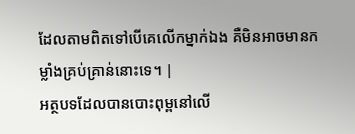ដែលតាមពិតទៅបើគេលើកម្នាក់ឯង គឺមិនអាចមានកម្លាំងគ្រប់គ្រាន់នោះទេ។ |
អត្ថបទដែលបានបោះពុម្ពនៅលើ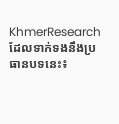KhmerResearch ដែលទាក់ទងនឹងប្រធានបទនេះ៖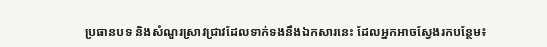ប្រធានបទ និងសំណួរស្រាវជ្រាវដែលទាក់ទងនឹងឯកសារនេះ ដែលអ្នកអាចស្វែងរកបន្ថែម៖